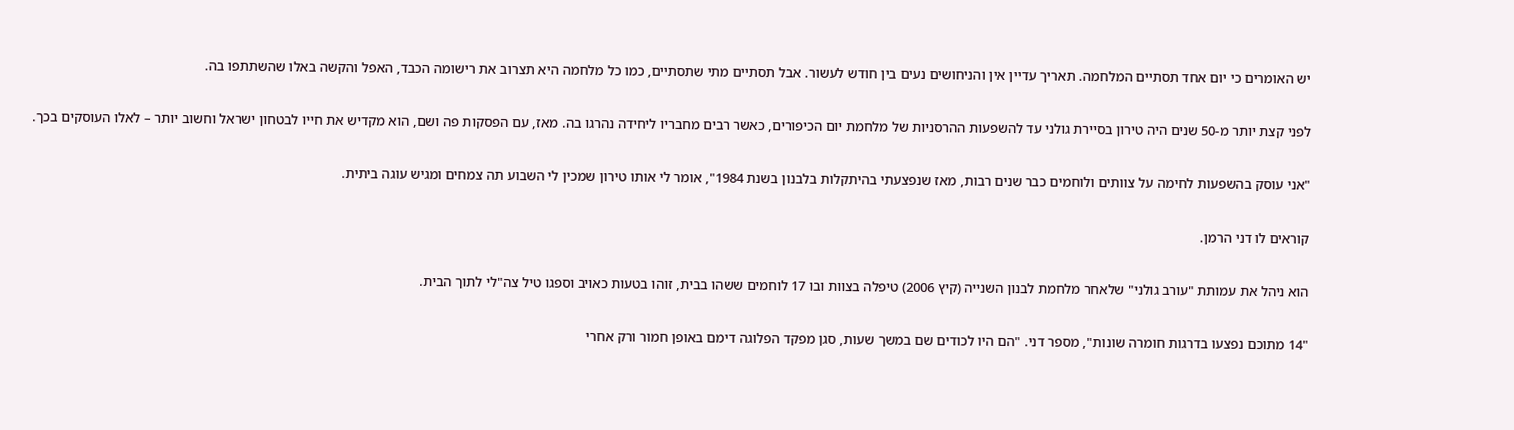יש האומרים כי יום אחד תסתיים המלחמה. תאריך עדיין אין והניחושים נעים בין חודש לעשור. אבל תסתיים מתי שתסתיים, כמו כל מלחמה היא תצרוב את רישומה הכבד, האפל והקשה באלו שהשתתפו בה.

לפני קצת יותר מ-50 שנים היה טירון בסיירת גולני עד להשפעות ההרסניות של מלחמת יום הכיפורים, כאשר רבים מחבריו ליחידה נהרגו בה. מאז, עם הפסקות פה ושם, הוא מקדיש את חייו לבטחון ישראל וחשוב יותר – לאלו העוסקים בכך.

"אני עוסק בהשפעות לחימה על צוותים ולוחמים כבר שנים רבות, מאז שנפצעתי בהיתקלות בלבנון בשנת 1984", אומר לי אותו טירון שמכין לי השבוע תה צמחים ומגיש עוגה ביתית.

קוראים לו דני הרמן.

הוא ניהל את עמותת "עורב גולני" שלאחר מלחמת לבנון השנייה (קיץ 2006) טיפלה בצוות ובו 17 לוחמים ששהו בבית, זוהו בטעות כאויב וספגו טיל צה"לי לתוך הבית.

"14 מתוכם נפצעו בדרגות חומרה שונות", מספר דני. "הם היו לכודים שם במשך שעות, סגן מפקד הפלוגה דימם באופן חמור ורק אחרי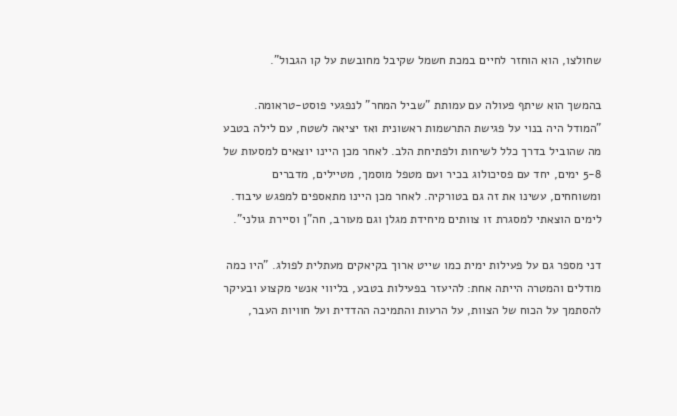שחולצו, הוא הוחזר לחיים במכת חשמל שקיבל מחובשת על קו הגבול".

בהמשך הוא שיתף פעולה עם עמותת "שביל המחר" לנפגעי פוסט-טראומה. "המודל היה בנוי על פגישת התרשמות ראשונית ואז יציאה לשטח, עם לילה בטבע מה שהוביל בדרך כלל לשיחות ולפתיחת הלב. לאחר מכן היינו יוצאים למסעות של 5-8 ימים, יחד עם פסיכולוג בכיר ועם מטפל מוסמך, מטיילים, מדברים ומשוחחים, עשינו את זה גם בטורקיה. לאחר מכן היינו מתאספים למפגש עיבוד. לימים הוצאתי למסגרת זו צוותים מיחידת מגלן וגם מעורב, חה"ן וסיירת גולני".

דני מספר גם על פעילות ימית כמו שייט ארוך בקיאקים מעתלית לפולג. "היו כמה מודלים והמטרה הייתה אחת: להיעזר בפעילות בטבע, בליווי אנשי מקצוע ובעיקר להסתמך על הכוח של הצוות, על הרעות והתמיכה ההדדית ועל חוויות העבר,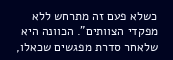כשלא פעם זה מתרחש ללא מפקדי הצוותים". הכוונה היא שלאחר סדרת מפגשים שכאלו,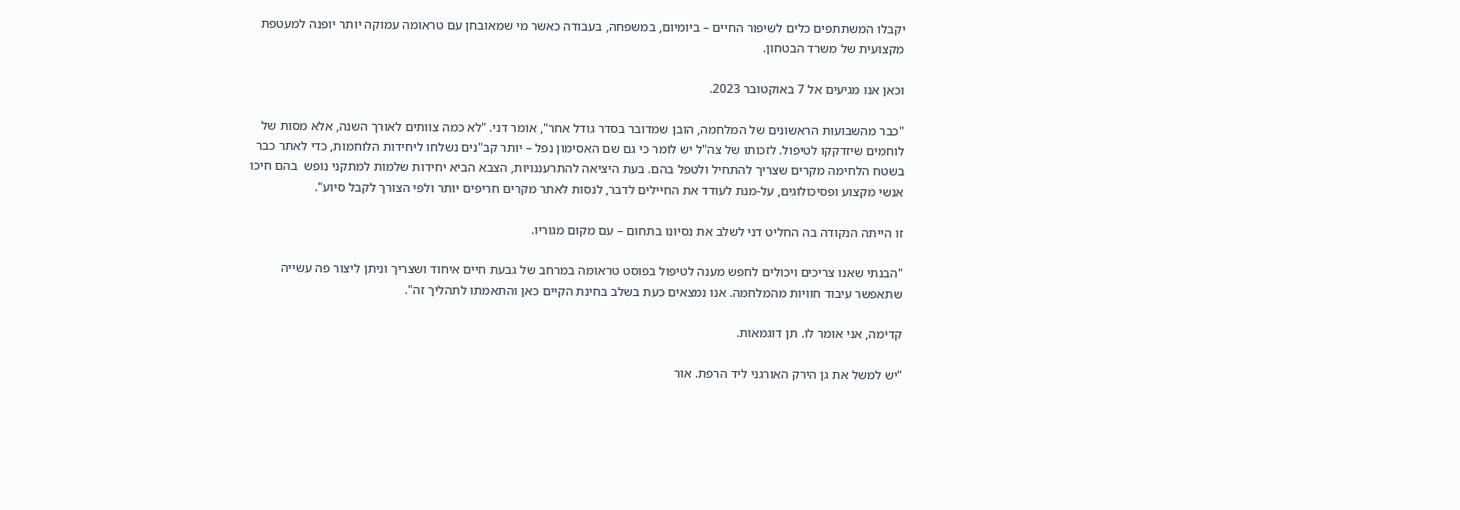יקבלו המשתתפים כלים לשיפור החיים – ביומיום, במשפחה, בעבודה כאשר מי שמאובחן עם טראומה עמוקה יותר יופנה למעטפת מקצועית של משרד הבטחון.

וכאן אנו מגיעים אל 7 באוקטובר 2023.

"כבר מהשבועות הראשונים של המלחמה, הובן שמדובר בסדר גודל אחר", אומר דני. "לא כמה צוותים לאורך השנה, אלא מסות של לוחמים שיזדקקו לטיפול. לזכותו של צה"ל יש לומר כי גם שם האסימון נפל – יותר קב"נים נשלחו ליחידות הלוחמות, כדי לאתר כבר בשטח הלחימה מקרים שצריך להתחיל ולטפל בהם. בעת היציאה להתרעננויות, הצבא הביא יחידות שלמות למתקני נופש  בהם חיכו אנשי מקצוע ופסיכולוגים, על-מנת לעודד את החיילים לדבר, לנסות לאתר מקרים חריפים יותר ולפי הצורך לקבל סיוע".

זו הייתה הנקודה בה החליט דני לשלב את נסיונו בתחום – עם מקום מגוריו.

"הבנתי שאנו צריכים ויכולים לחפש מענה לטיפול בפוסט טראומה במרחב של גבעת חיים איחוד ושצריך וניתן ליצור פה עשייה שתאפשר עיבוד חוויות מהמלחמה. אנו נמצאים כעת בשלב בחינת הקיים כאן והתאמתו לתהליך זה".

קדימה, אני אומר לו. תן דוגמאות.

"יש למשל את גן הירק האורגני ליד הרפת. אור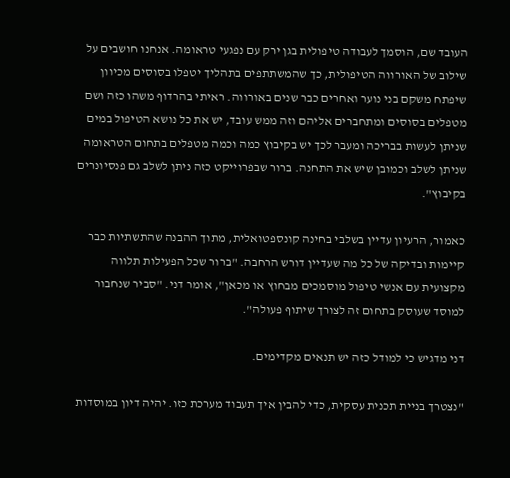העובד שם, הוסמך לעבודה טיפולית בגן ירק עם נפגעי טראומה. אנחנו חושבים על שילוב של האורווה הטיפולית, כך שהמשתתפים בתהליך יטפלו בסוסים מכיוון שיפתח משקם בני נוער ואחרים כבר שנים באורווה. ראיתי בהרדוף משהו כזה ושם מטפלים בסוסים ומתחברים אליהם וזה ממש עובד, יש את כל נושא הטיפול במים שניתן לעשות בבריכה ומעבר לכך יש בקיבוץ כמה וכמה מטפלים בתחום הטראומה שניתן לשלב וכמובן שיש את התחנה. ברור שבפרוייקט כזה ניתן לשלב גם פנסיונרים בקיבוץ".

כאמור, הרעיון עדיין בשלבי בחינה קונספטואלית, מתוך ההבנה שהתשתיות כבר קיימות ובדיקה של כל מה שעדיין דורש הרחבה. "ברור שכל הפעילות תלווה מקצועית עם אנשי טיפול מוסמכים מבחוץ או מכאן", אומר דני. "סביר שנחבור למוסד שעוסק בתחום זה לצורך שיתוף פעולה".

דני מדגיש כי למודל כזה יש תנאים מקדימים.

"נצטרך בניית תכנית עסקית, כדי להבין איך תעבוד מערכת כזו. יהיה דיון במוסדות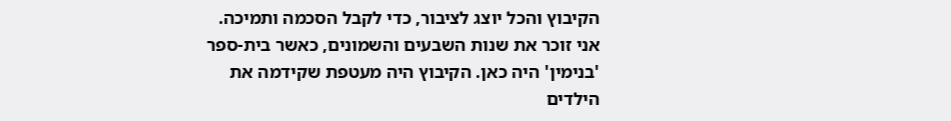הקיבוץ והכל יוצג לציבור, כדי לקבל הסכמה ותמיכה. אני זוכר את שנות השבעים והשמונים, כאשר בית-ספר 'בנימין' היה כאן. הקיבוץ היה מעטפת שקידמה את הילדים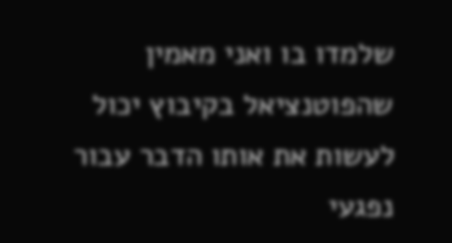שלמדו בו ואני מאמין שהפוטנציאל בקיבוץ יכול לעשות את אותו הדבר עבור נפגעי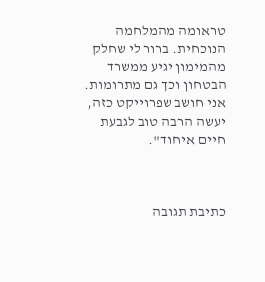טראומה מהמלחמה הנוכחית. ברור לי שחלק מהמימון יגיע ממשרד הבטחון וכך גם מתרומות. אני חושב שפרוייקט כזה, יעשה הרבה טוב לגבעת חיים איחוד".



כתיבת תגובה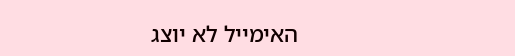האימייל לא יוצג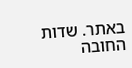באתר. שדות החובה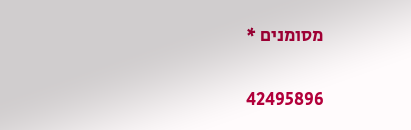מסומנים *

42495896